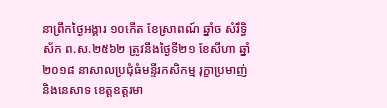នាព្រឹកថ្ងៃអង្គារ ១០កើត ខែស្រាពណ៍ ឆ្នាំច សំរឹទ្ធិស័ក ព.ស.២៥៦២ ត្រូវនឹងថ្ងៃទី២១ ខែសីហា ឆ្នាំ២០១៨ នាសាលប្រជុំធំមន្ទីរកសិកម្ម រុក្ខាប្រមាញ់ និងនេសាទ ខេត្តឧត្តរមា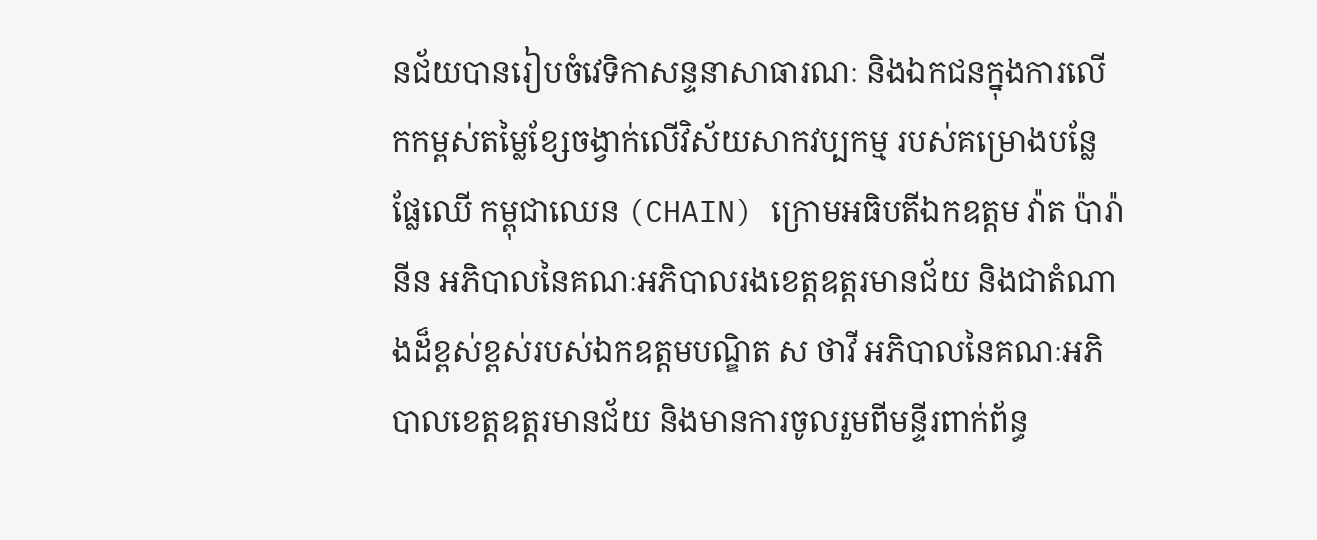នជ័យបានរៀបចំវេទិកាសន្ទនាសាធារណៈ និងឯកជនក្នុងការលើកកម្ពស់តម្លៃខ្សែចង្វាក់លើវិស័យសាកវប្បកម្ម របស់គម្រោងបន្លែផ្លែឈើ កម្ពុជាឈេន (CHAIN) ក្រោមអធិបតីឯកឧត្តម វ៉ាត ប៉ារ៉ានីន អភិបាលនៃគណៈអភិបាលរងខេត្តឧត្តរមានជ័យ និងជាតំណាងដ៏ខ្ពស់ខ្ពស់របស់ឯកឧត្ដមបណ្ឌិត ស ថាវី អភិបាលនៃគណៈអភិបាលខេត្តឧត្តរមានជ័យ និងមានការចូលរួមពីមន្ទីរពាក់ព័ន្ធ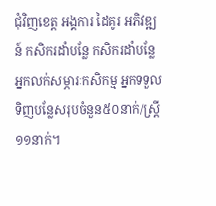ជុំវិញខេត្ត អង្គការ ដៃគូរ អភិវឌ្ឍន៍ កសិករដាំបន្លែ កសិករដាំបន្លែ អ្នកលក់សម្ភារៈកសិកម្ម អ្នកទទួលទិញបន្លែសរុបចំនួន៥០នាក់/ស្រ្តី១១នាក់។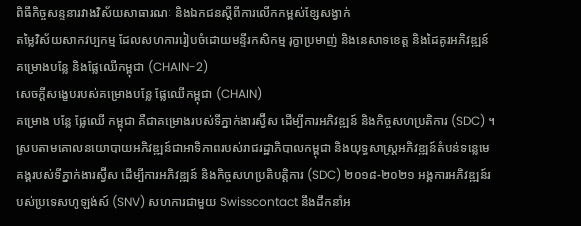ពិធីកិច្ចសន្ទនារវាងវិស័យសាធារណៈ និងឯកជនស្តីពីការលើកកម្ពស់ខ្សែសង្វាក់
តម្លៃវិស័យសាកវប្បកម្ម ដែលសហការរៀបចំដោយមន្ទីរកសិកម្ម រុក្ខាប្រមាញ់ និងនេសាទខេត្ត និងដៃគូរអភិវឌ្ឍន៍ គម្រោងបន្លែ និងផ្លែឈើកម្ពុជា (CHAIN-2)
សេចក្តីសង្ខេបរបស់គម្រោងបន្លែ ផ្លែឈើកម្ពុជា (CHAIN)
គម្រោង បន្លែ ផ្លែឈើ កម្ពុជា គឺជាគម្រោងរបស់ទីភ្នាក់ងារស្វ៊ីស ដើម្បីការអភិវឌ្ឍន៍ និងកិច្ចសហប្រតិការ (SDC) ។ ស្របតាមគោលនយោបាយអភិវឌ្ឍន៍ជាអាទិភាពរបស់រាជរដ្ឋាភិបាលកម្ពុជា និងយុទ្ធសាស្ត្រអភិវឌ្ឍន៍តំបន់ទន្លេមេគង្គរបស់ទីភ្នាក់ងារស្វ៊ីស ដើម្បីការអភិវឌ្ឍន៍ និងកិច្ចសហប្រតិបត្តិការ (SDC) ២០១៨-២០២១ អង្គការអភិវឌ្ឍន៍របស់ប្រទេសហូឡង់ស៍ (SNV) សហការជាមួយ Swisscontact នឹងដឹកនាំអ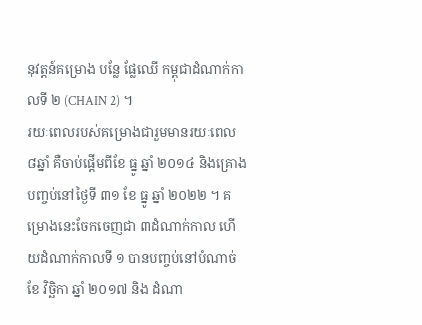នុវត្តន៍គម្រោង បន្លែ ផ្លែឈើ កម្ពុជាដំណាក់កាលទី ២ (CHAIN 2) ។
រយៈពេលរបស់គម្រោងជារួមមានរយៈពេល ៨ឆ្នាំ គឺចាប់ផ្តើមពីខែ ធ្នូ ឆ្នាំ ២០១៤ និងគ្រោងបញ្ចប់នៅថ្ងៃទី ៣១ ខែ ធ្នូ ឆ្នាំ ២០២២ ។ គម្រោងនេះចែកចេញជា ៣ដំណាក់កាល ហើយដំណាក់កាលទី ១ បានបញ្ចប់នៅបំណាច់ខែ វិច្ឆិកា ឆ្នាំ ២០១៧ និង ដំណា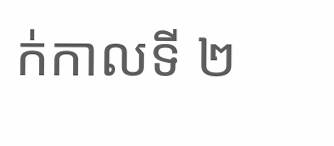ក់កាលទី ២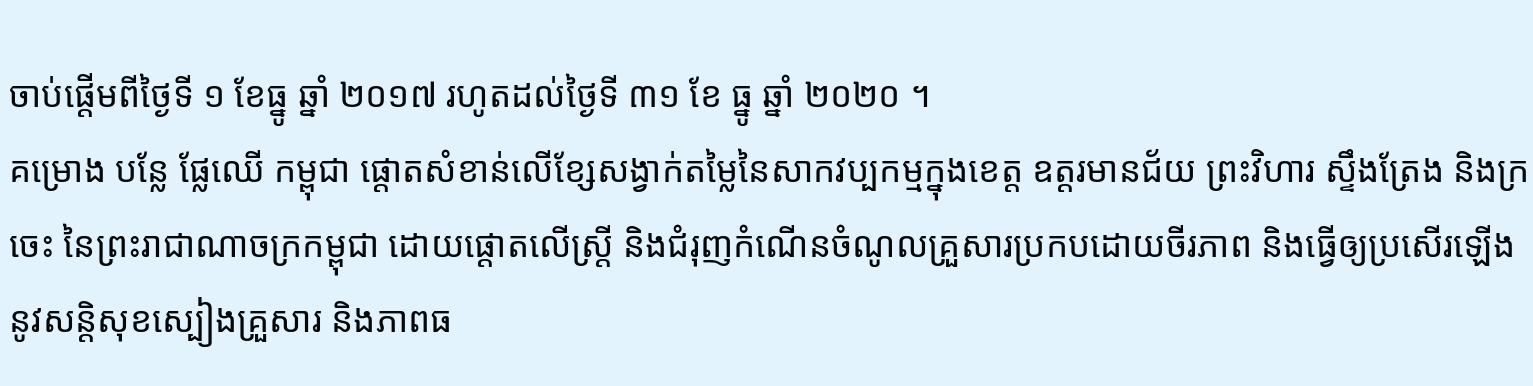ចាប់ផ្តើមពីថ្ងៃទី ១ ខែធ្នូ ឆ្នាំ ២០១៧ រហូតដល់ថ្ងៃទី ៣១ ខែ ធ្នូ ឆ្នាំ ២០២០ ។
គម្រោង បន្លែ ផ្លែឈើ កម្ពុជា ផ្តោតសំខាន់លើខ្សែសង្វាក់តម្លៃនៃសាកវប្បកម្មក្នុងខេត្ត ឧត្តរមានជ័យ ព្រះវិហារ ស្ទឹងត្រែង និងក្រចេះ នៃព្រះរាជាណាចក្រកម្ពុជា ដោយផ្តោតលើស្ត្រី និងជំរុញកំណើនចំណូលគ្រួសារប្រកបដោយចីរភាព និងធ្វើឲ្យប្រសើរឡើងនូវសន្តិសុខស្បៀងគ្រួសារ និងភាពធ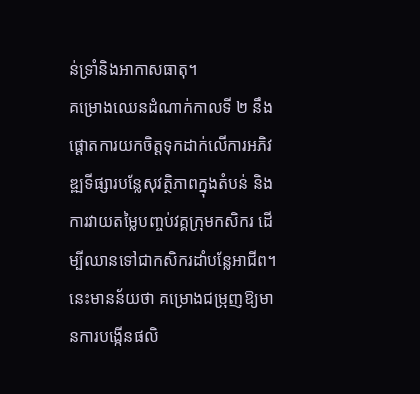ន់ទ្រាំនិងអាកាសធាតុ។
គម្រោងឈេនដំណាក់កាលទី ២ នឹងផ្តោតការយកចិត្តទុកដាក់លើការអភិវឌ្ឍទីផ្សារបន្លែសុវត្ថិភាពក្នុងតំបន់ និងការវាយតម្លៃបញ្ចប់វគ្គក្រុមកសិករ ដើម្បីឈានទៅជាកសិករដាំបន្លែអាជីព។ នេះមានន័យថា គម្រោងជម្រុញឱ្យមានការបង្កើនផលិ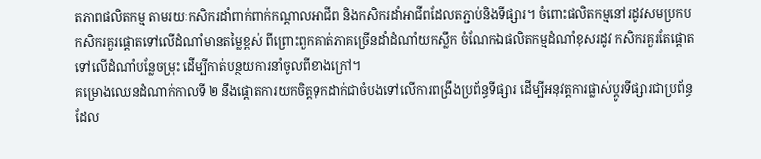តភាពផលិតកម្ម តាមរយៈកសិករដាំពាក់ពាក់កណ្តាលអាជីព និងកសិករដាំអាជីពដែលតភ្ជាប់និងទីផ្សារ។ ចំពោះផលិតកម្មនៅរដូវសមប្រកប កសិករគួរផ្តោតទៅលើដំណាំមានតម្លៃខ្ពស់ ពីព្រោះពួកគាត់ភាគច្រើនដាំដំណាំយកស្លឹក ចំណែកឯផលិតកម្មដំណាំខុសរដូវ កសិករគួរតែផ្តោតទៅលើដំណាំបន្លែចម្រុះ ដើម្បីកាត់បន្ថយការនាំចូលពីខាងក្រៅ។
គម្រោងឈេនដំណាក់កាលទី ២ នឹងផ្តោតការយកចិត្តទុកដាក់ជាចំបងទៅលើការពង្រឹងប្រព័ន្ធទីផ្សារ ដើម្បីអនុវត្តការផ្លាស់ប្តូរទីផ្សារជាប្រព័ន្ធ ដែល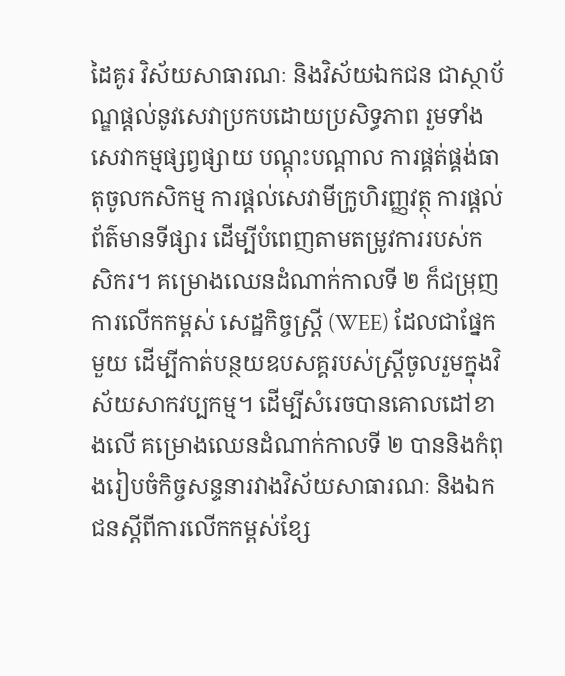ដៃគូរ វិស័យសាធារណៈ និងវិស័យឯកជន ជាស្ថាប័ណ្ឌផ្តល់នូវសេវាប្រកបដោយប្រសិទ្ធភាព រួមទាំងសេវាកម្មផ្សព្វផ្សាយ បណ្តុះបណ្តាល ការផ្គត់ផ្គង់ធាតុចូលកសិកម្ម ការផ្តល់សេវាមីក្រូហិរញ្ញវត្ថុ ការផ្តល់ព័ត៌មានទីផ្សារ ដើម្បីបំពេញតាមតម្រូវការរបស់កសិករ។ គម្រោងឈេនដំណាក់កាលទី ២ ក៏ជម្រុញការលើកកម្ពស់ សេដ្ឋកិច្ចស្រ្តី (WEE) ដែលជាផ្នែកមួយ ដើម្បីកាត់បន្ថយឧបសគ្គរបស់ស្ត្រីចូលរួមក្នុងវិស័យសាកវប្បកម្ម។ ដើម្បីសំរេចបានគោលដៅខាងលើ គម្រោងឈេនដំណាក់កាលទី ២ បាននិងកំពុងរៀបចំកិច្ចសន្ទនារវាងវិស័យសាធារណៈ និងឯកជនស្តីពីការលើកកម្ពស់ខ្សែ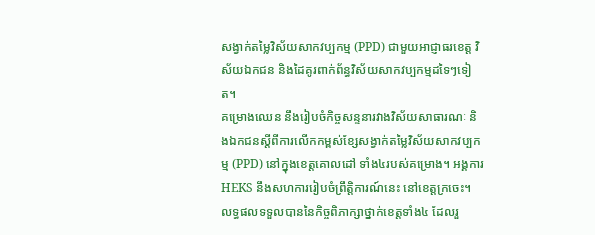សង្វាក់តម្លៃវិស័យសាកវប្បកម្ម (PPD) ជាមួយអាជ្ញាធរខេត្ត វិស័យឯកជន និងដៃគូរពាក់ព័ន្ធវិស័យសាកវប្បកម្មដទៃៗទៀត។
គម្រោងឈេន នឹងរៀបចំកិច្ចសន្ទនារវាងវិស័យសាធារណៈ និងឯកជនស្តីពីការលើកកម្ពស់ខ្សែសង្វាក់តម្លៃវិស័យសាកវប្បកម្ម (PPD) នៅក្នុងខេត្តគោលដៅ ទាំង៤របស់គម្រោង។ អង្គការ HEKS នឹងសហការរៀបចំព្រឹត្តិការណ៍នេះ នៅខេត្តក្រចេះ។
លទ្ធផលទទួលបាននៃកិច្ចពិភាក្សាថ្នាក់ខេត្តទាំង៤ ដែលរួ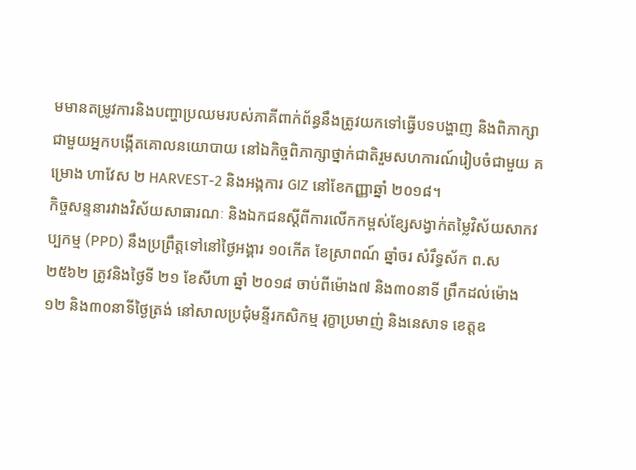មមានតម្រូវការនិងបញ្ហាប្រឈមរបស់ភាគីពាក់ព័ន្ធនឹងត្រូវយកទៅធ្វើបទបង្ហាញ និងពិភាក្សាជាមួយអ្នកបង្កើតគោលនយោបាយ នៅឯកិច្ចពិភាក្សាថ្នាក់ជាតិរួមសហការណ៍រៀបចំជាមួយ គម្រោង ហាវែស ២ HARVEST-2 និងអង្កការ GIZ នៅខែកញ្ញាឆ្នាំ ២០១៨។
កិច្ចសន្ទនារវាងវិស័យសាធារណៈ និងឯកជនស្តីពីការលើកកម្ពស់ខ្សែសង្វាក់តម្លៃវិស័យសាកវប្បកម្ម (PPD) នឹងប្រព្រឹត្តទៅនៅថ្ងៃអង្គារ ១០កើត ខែស្រាពណ៍ ឆ្នាំចរ សំរឹទ្ធស័ក ព.ស ២៥៦២ ត្រូវនិងថ្ងៃទី ២១ ខែសីហា ឆ្នាំ ២០១៨ ចាប់ពីម៉ោង៧ និង៣០នាទី ព្រឹកដល់ម៉ោង១២ និង៣០នាទីថ្ងៃត្រង់ នៅសាលប្រជុំមន្ទីរកសិកម្ម រុក្ខាប្រមាញ់ និងនេសាទ ខេត្តឧ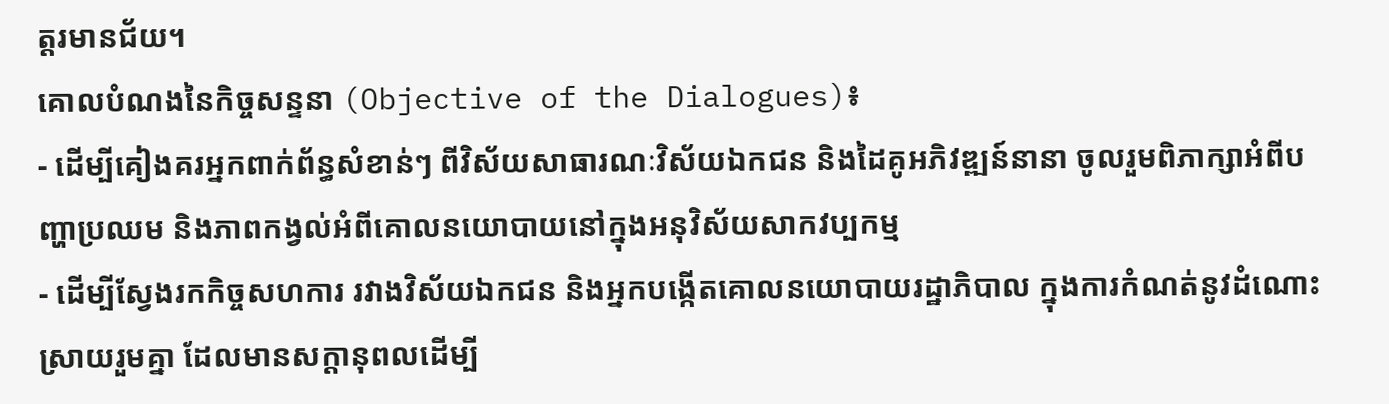ត្តរមានជ័យ។
គោលបំណងនៃកិច្ចសន្ទនា (Objective of the Dialogues)៖
- ដើម្បីគៀងគរអ្នកពាក់ព័ន្ធសំខាន់ៗ ពីវិស័យសាធារណៈវិស័យឯកជន និងដៃគូអភិវឌ្ឍន៍នានា ចូលរួមពិភាក្សាអំពីបញ្ហាប្រឈម និងភាពកង្វល់អំពីគោលនយោបាយនៅក្នុងអនុវិស័យសាកវប្បកម្ម
- ដើម្បីស្វែងរកកិច្ចសហការ រវាងវិស័យឯកជន និងអ្នកបង្កើតគោលនយោបាយរដ្ឋាភិបាល ក្នុងការកំណត់នូវដំណោះស្រាយរួមគ្នា ដែលមានសក្តានុពលដើម្បី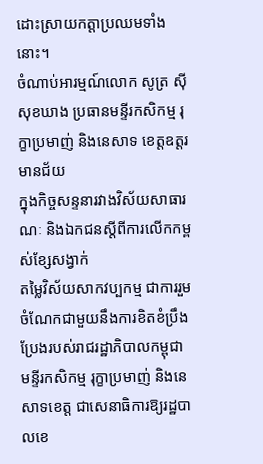ដោះស្រាយកត្តាប្រឈមទាំងនោះ។
ចំណាប់អារម្មណ៍លោក សូត្រ ស៊ីសុខឃាង ប្រធានមន្ទីរកសិកម្ម រុក្ខាប្រមាញ់ និងនេសាទ ខេត្តឧត្តរមានជ័យ
ក្នុងកិច្ចសន្ទនារវាងវិស័យសាធារណៈ និងឯកជនស្តីពីការលើកកម្ពស់ខ្សែសង្វាក់
តម្លៃវិស័យសាកវប្បកម្ម ជាការរួមចំណែកជាមួយនឹងការខិតខំប្រឹងប្រែងរបស់រាជរដ្ឋាភិបាលកម្ពុជា មន្ទីរកសិកម្ម រុក្ខាប្រមាញ់ និងនេសាទខេត្ត ជាសេនាធិការឱ្យរដ្ឋបាលខេ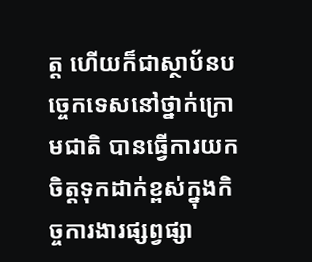ត្ត ហើយក៏ជាស្ថាប័នបច្ចេកទេសនៅថ្នាក់ក្រោមជាតិ បានធ្វើការយកចិត្តទុកដាក់ខ្ពស់ក្នុងកិច្ចការងារផ្សព្វផ្សា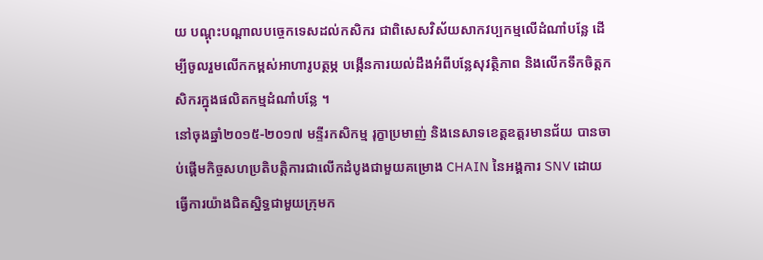យ បណ្តុះបណ្តាលបច្ចេកទេសដល់កសិករ ជាពិសេសវិស័យសាកវប្បកម្មលើដំណាំបន្លែ ដើម្បីចូលរួមលើកកម្ពស់អាហារូបត្ថម្ភ បង្កើនការយល់ដឹងអំពីបន្លែសុវត្ថិភាព និងលើកទឹកចិត្តកសិករក្នុងផលិតកម្មដំណាំបន្លែ ។
នៅចុងឆ្នាំ២០១៥-២០១៧ មន្ទីរកសិកម្ម រុក្ខាប្រមាញ់ និងនេសាទខេត្តឧត្តរមានជ័យ បានចាប់ផ្តើមកិច្ចសហប្រតិបត្តិការជាលើកដំបូងជាមួយគម្រោង CHAIN នៃអង្គការ SNV ដោយធ្វើការយ៉ាងជិតស្និទ្ធជាមួយក្រុមក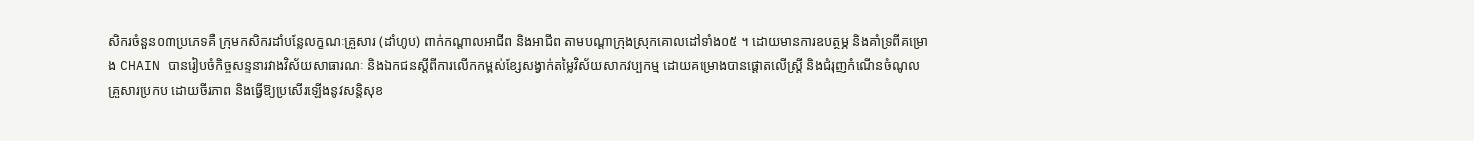សិករចំនួន០៣ប្រភេទគឺ ក្រុមកសិករដាំបន្លែលក្ខណៈគ្រួសារ (ដាំហូប) ពាក់កណ្តាលអាជីព និងអាជីព តាមបណ្តាក្រុងស្រុកគោលដៅទាំង០៥ ។ ដោយមានការឧបត្ថម្ភ និងគាំទ្រពីគម្រោង CHAIN បានរៀបចំកិច្ចសន្ទនារវាងវិស័យសាធារណៈ និងឯកជនស្តីពីការលើកកម្ពស់ខ្សែសង្វាក់តម្លៃវិស័យសាកវប្បកម្ម ដោយគម្រោងបានផ្តោតលើស្រ្តី និងជំរុញកំណើនចំណូលគ្រួសារប្រកប ដោយចីរភាព និងធ្វើឱ្យប្រសើរឡើងនូវសន្តិសុខ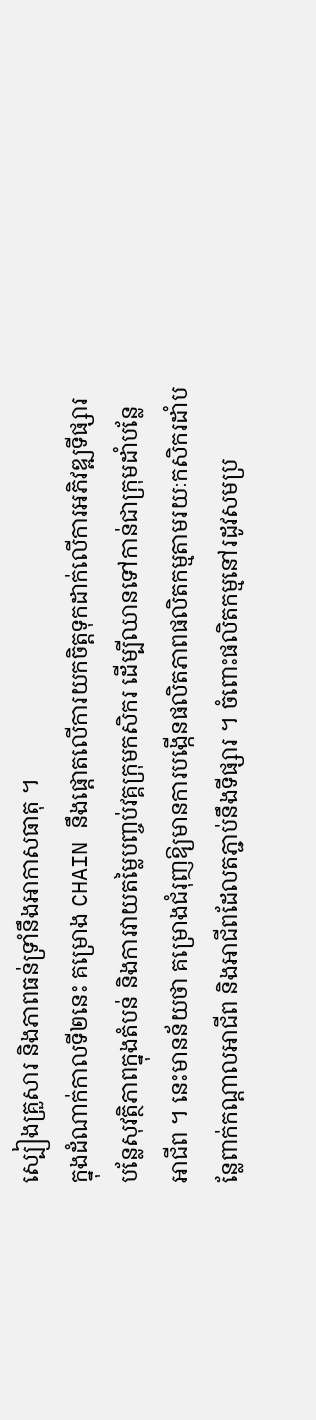ស្បៀងគ្រួសារ និងភាពធន់ទ្រាំនឹងអាកាសធាតុ ។
ក្នុងដំណាក់កាលទី២នេះ គម្រោង CHAIN នឹងផ្តោតលើការយកចិត្តទុកដាក់លើការអភិវឌ្ឍទីផ្សារបន្លែសុវត្ថិភាពក្នុងតំបន់ និងការវាយតម្លៃបញ្ចប់វគ្គក្រុមកសិករ ដើម្បីឈានទៅកាន់ជាក្រុមដាំបន្លែអាជីព ។ នេះមានន័យថា គម្រោងជំរុញឱ្យមានការបង្កើនផលិតភាពផលិតកម្មតាមរយៈកសិករដាំបន្លែពាក់កណ្តាលអាជីព និងអាជីពដែលតភ្ជាប់នឹងទីផ្សារ ។ ចំពោះផលិតកម្មនៅរដូវសមប្រ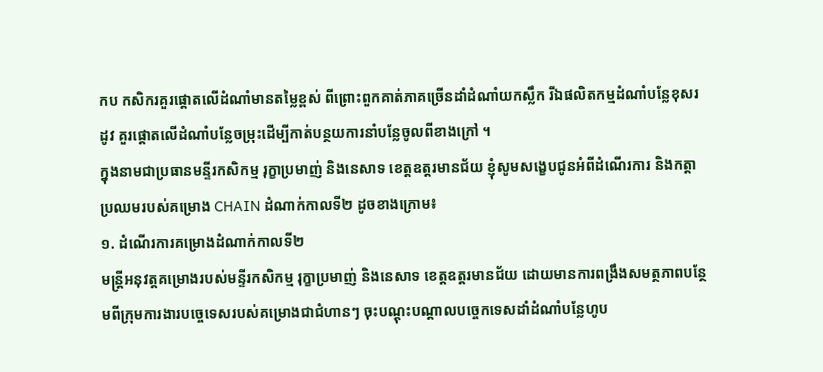កប កសិករគួរផ្តោតលើដំណាំមានតម្លៃខ្ពស់ ពីព្រោះពួកគាត់ភាគច្រើនដាំដំណាំយកស្លឹក រីឯផលិតកម្មដំណាំបន្លែខុសរដូវ គួរផ្តោតលើដំណាំបន្លែចម្រុះដើម្បីកាត់បន្ថយការនាំបន្លែចូលពីខាងក្រៅ ។
ក្នុងនាមជាប្រធានមន្ទីរកសិកម្ម រុក្ខាប្រមាញ់ និងនេសាទ ខេត្តឧត្តរមានជ័យ ខ្ញុំសូមសង្ខេបជូនអំពីដំណើរការ និងកត្តាប្រឈមរបស់គម្រោង CHAIN ដំណាក់កាលទី២ ដូចខាងក្រោម៖
១. ដំណើរការគម្រោងដំណាក់កាលទី២
មន្រ្តីអនុវត្តគម្រោងរបស់មន្ទីរកសិកម្ម រុក្ខាប្រមាញ់ និងនេសាទ ខេត្តឧត្តរមានជ័យ ដោយមានការពង្រឹងសមត្ថភាពបន្ថែមពីក្រុមការងារបច្ចេទេសរបស់គម្រោងជាជំហានៗ ចុះបណ្តុះបណ្តាលបច្ចេកទេសដាំដំណាំបន្លែហូប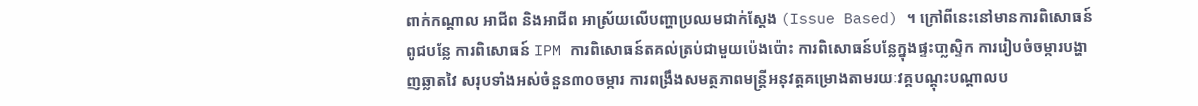ពាក់កណ្តាល អាជីព និងអាជីព អាស្រ័យលើបញ្ហាប្រឈមជាក់ស្តែង (Issue Based) ។ ក្រៅពីនេះនៅមានការពិសោធន៍ពូជបន្លែ ការពិសោធន៍ IPM ការពិសោធន៍តគល់ត្រប់ជាមួយប៉េងប៉ោះ ការពិសោធន៍បន្លែក្នុងផ្ទះបា្លស្ទិក ការរៀបចំចម្ការបង្ហាញឆ្លាតវៃ សរុបទាំងអស់ចំនួន៣០ចម្ការ ការពង្រឹងសមត្ថភាពមន្រ្តីអនុវត្តគម្រោងតាមរយៈវគ្គបណ្តុះបណ្តាលប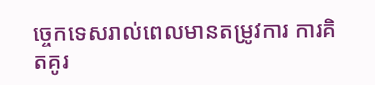ច្ចេកទេសរាល់ពេលមានតម្រូវការ ការគិតគូរ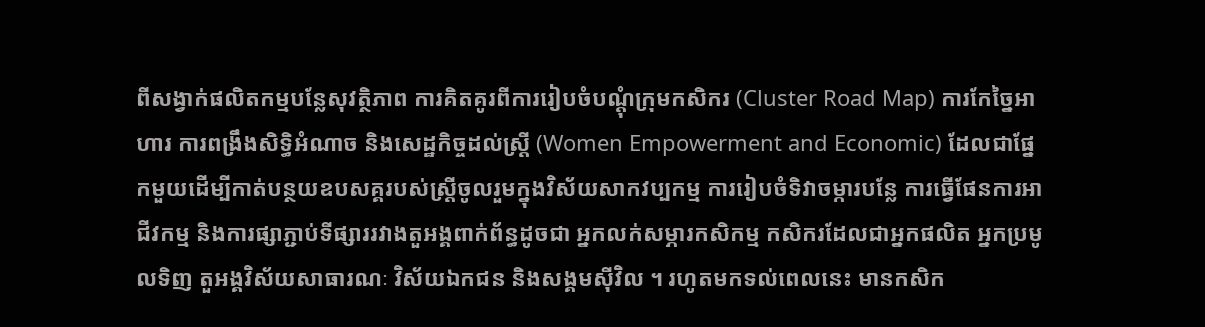ពីសង្វាក់ផលិតកម្មបន្លែសុវត្ថិភាព ការគិតគូរពីការរៀបចំបណ្តុំក្រុមកសិករ (Cluster Road Map) ការកែច្នៃអាហារ ការពង្រឹងសិទ្ធិអំណាច និងសេដ្ឋកិច្ចដល់ស្រ្តី (Women Empowerment and Economic) ដែលជាផ្នែកមួយដើម្បីកាត់បន្ថយឧបសគ្គរបស់ស្រ្តីចូលរួមក្នុងវិស័យសាកវប្បកម្ម ការរៀបចំទិវាចម្ការបន្លែ ការធ្វើផែនការអាជីវកម្ម និងការផ្សាភ្ជាប់ទីផ្សាររវាងតួអង្គពាក់ព័ន្ធដូចជា អ្នកលក់សម្ភារកសិកម្ម កសិករដែលជាអ្នកផលិត អ្នកប្រមូលទិញ តួអង្គវិស័យសាធារណៈ វិស័យឯកជន និងសង្គមស៊ីវិល ។ រហូតមកទល់ពេលនេះ មានកសិក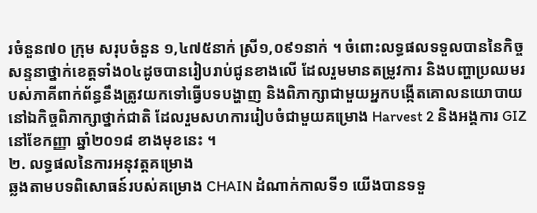រចំនួន៧០ ក្រុម សរុបចំនួន ១,៤៧៥នាក់ ស្រី១,០៩១នាក់ ។ ចំពោះលទ្ធផលទទួលបាននៃកិច្ចសន្ទនាថ្នាក់ខេត្តទាំង០៤ដូចបានរៀបរាប់ជូនខាងលើ ដែលរួមមានតម្រូវការ និងបញ្ហាប្រឈមរបស់ភាគីពាក់ព័ន្ធនឹងត្រូវយកទៅធ្វើបទបង្ហាញ និងពិភាក្សាជាមួយអ្នកបង្កើតគោលនយោបាយនៅឯកិច្ចពិភាក្សាថ្នាក់ជាតិ ដែលរួមសហការរៀបចំជាមួយគម្រោង Harvest 2 និងអង្គការ GIZ នៅខែកញ្ញា ឆ្នាំ២០១៨ ខាងមុខនេះ ។
២. លទ្ធផលនៃការអនុវត្តគម្រោង
ឆ្លងតាមបទពិសោធន៍របស់គម្រោង CHAIN ដំណាក់កាលទី១ យើងបានទទួ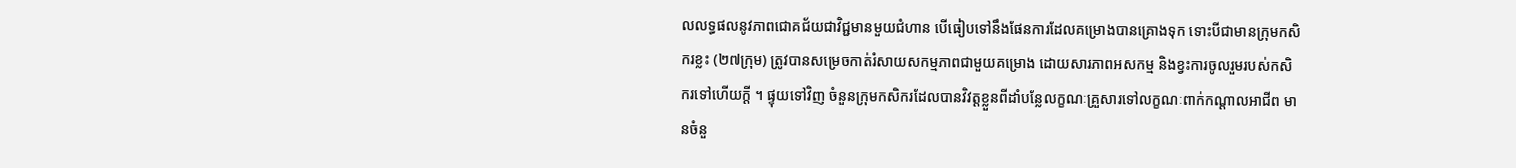លលទ្ធផលនូវភាពជោគជ័យជាវិជ្ជមានមួយជំហាន បើធៀបទៅនឹងផែនការដែលគម្រោងបានគ្រោងទុក ទោះបីជាមានក្រុមកសិករខ្លះ (២៧ក្រុម) ត្រូវបានសម្រេចកាត់រំសាយសកម្មភាពជាមួយគម្រោង ដោយសារភាពអសកម្ម និងខ្វះការចូលរួមរបស់កសិករទៅហើយក្តី ។ ផ្ទុយទៅវិញ ចំនួនក្រុមកសិករដែលបានវិវត្តខ្លួនពីដាំបន្លែលក្ខណៈគ្រួសារទៅលក្ខណៈពាក់កណ្តាលអាជីព មានចំនួ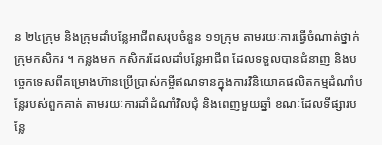ន ២៤ក្រុម និងក្រុមដាំបន្លែអាជីពសរុបចំនួន ១១ក្រុម តាមរយៈការធ្វើចំណាត់ថ្នាក់ក្រុមកសិករ ។ កន្លងមក កសិករដែលដាំបន្លែអាជីព ដែលទទួលបានជំនាញ និងបច្ចេកទេសពីគម្រោងហ៊ានប្រើបា្រស់កម្ចីឥណទានក្នុងការវិនិយោគផលិតកម្មដំណាំបន្លែរបស់ពួកគាត់ តាមរយៈការដាំដំណាំវិលជុំ និងពេញមួយឆ្នាំ ខណៈដែលទីផ្សារបន្លែ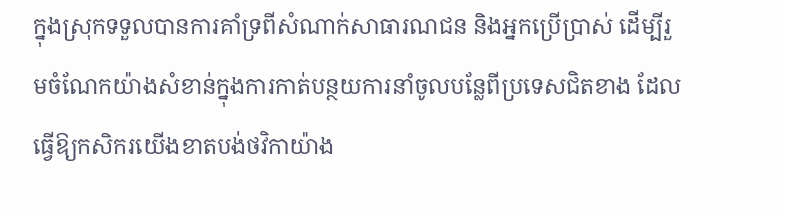ក្នុងស្រុកទទួលបានការគាំទ្រពីសំណាក់សាធារណជន និងអ្នកប្រើប្រាស់ ដើម្បីរួមចំណែកយ៉ាងសំខាន់ក្នុងការកាត់បន្ថយការនាំចូលបន្លែពីប្រទេសជិតខាង ដែលធ្វើឱ្យកសិករយើងខាតបង់ថវិកាយ៉ាង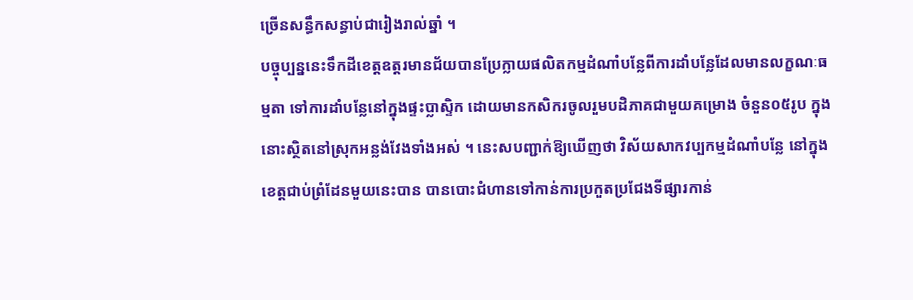ច្រើនសន្ធឹកសន្ធាប់ជារៀងរាល់ឆ្នាំ ។
បច្ចុប្បន្ននេះទឹកដីខេត្តឧត្តរមានជ័យបានប្រែក្លាយផលិតកម្មដំណាំបន្លែពីការដាំបន្លែដែលមានលក្ខណៈធម្មតា ទៅការដាំបន្លែនៅក្នុងផ្ទះប្លាស្ទិក ដោយមានកសិករចូលរួមបដិភាគជាមួយគម្រោង ចំនួន០៥រូប ក្នុងនោះស្ថិតនៅស្រុកអន្លង់វែងទាំងអស់ ។ នេះសបញ្ជាក់ឱ្យឃើញថា វិស័យសាកវប្បកម្មដំណាំបន្លែ នៅក្នុងខេត្តជាប់ព្រំដែនមួយនេះបាន បានបោះជំហានទៅកាន់ការប្រកួតប្រជែងទីផ្សារកាន់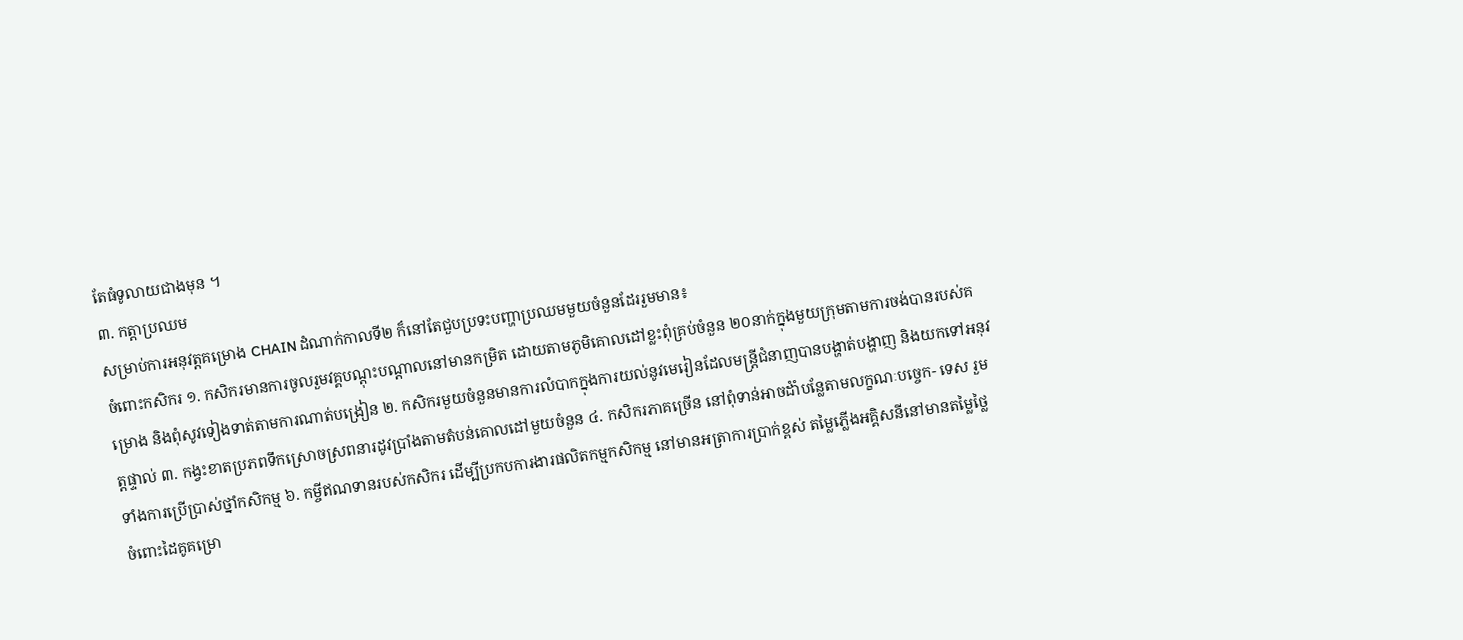តែធំទូលាយជាងមុន ។
៣. កត្តាប្រឈម
សម្រាប់ការអនុវត្តគម្រោង CHAIN ដំណាក់កាលទី២ ក៏នៅតែជួបប្រទះបញ្ហាប្រឈមមួយចំនួនដែររួមមាន៖
ចំពោះកសិករ ១. កសិករមានការចូលរួមវគ្គបណ្តុះបណ្តាលនៅមានកម្រិត ដោយតាមភូមិគោលដៅខ្លះពុំគ្រប់ចំនួន ២០នាក់ក្នុងមួយក្រុមតាមការចង់បានរបស់គម្រោង និងពុំសូវទៀងទាត់តាមការណាត់បង្រៀន ២. កសិករមួយចំនួនមានការលំបាកក្នុងការយល់នូវមេរៀនដែលមន្រ្តីជំនាញបានបង្ហាត់បង្ហាញ និងយកទៅអនុវត្តផ្ទាល់ ៣. កង្វះខាតប្រភពទឹកស្រោចស្រពនារដូវប្រាំងតាមតំបន់គោលដៅមួយចំនួន ៤. កសិករភាគច្រើន នៅពុំទាន់អាចដំាំបន្លែតាមលក្ខណៈបច្ចេក- ទេស រួមទាំងការប្រើប្រាស់ថ្នាំកសិកម្ម ៦. កម្ចីឥណទានរបស់កសិករ ដើម្បីប្រកបការងារផលិតកម្មកសិកម្ម នៅមានអត្រាការប្រាក់ខ្ពស់ តម្លៃភ្លើងអគ្គិសនីនៅមានតម្លៃថ្លៃ
ចំពោះដៃគូគម្រោ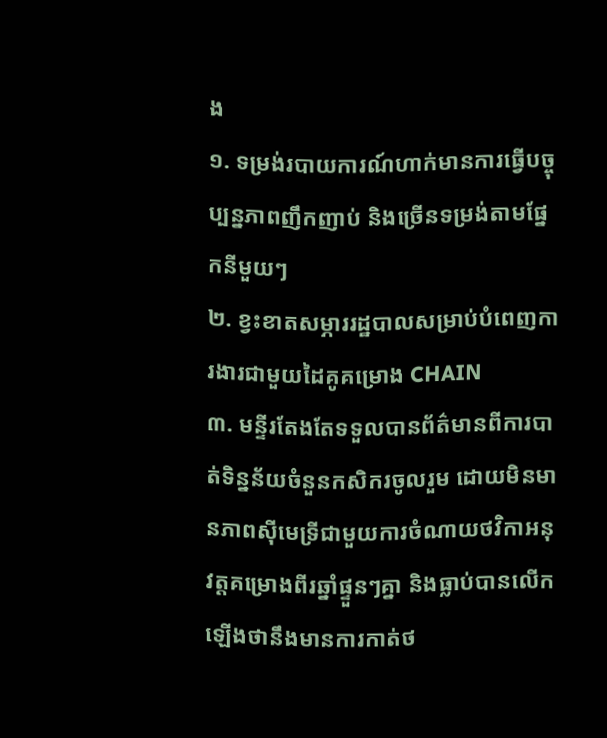ង
១. ទម្រង់របាយការណ៍ហាក់មានការធ្វើបច្ចុប្បន្នភាពញឹកញាប់ និងច្រើនទម្រង់តាមផ្នែកនីមួយៗ
២. ខ្វះខាតសម្ភាររដ្ឋបាលសម្រាប់បំពេញការងារជាមួយដៃគូគម្រោង CHAIN
៣. មន្ទីរតែងតែទទួលបានព័ត៌មានពីការបាត់ទិន្នន័យចំនួនកសិករចូលរួម ដោយមិនមានភាពស៊ីមេទ្រីជាមួយការចំណាយថវិកាអនុវត្តគម្រោងពីរឆ្នាំផ្ទួនៗគ្នា និងធ្លាប់បានលើកឡើងថានឹងមានការកាត់ថ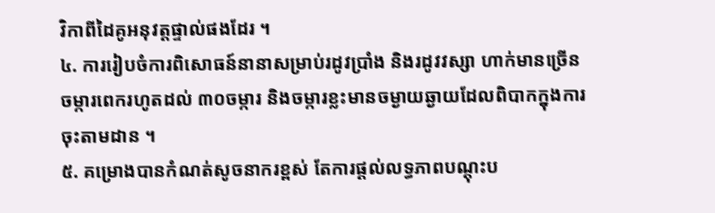វិកាពីដៃគូអនុវត្តផ្ទាល់ផងដែរ ។
៤. ការរៀបចំការពិសោធន៍នានាសម្រាប់រដូវប្រាំង និងរដូវវស្សា ហាក់មានច្រើនចម្ការពេករហូតដល់ ៣០ចម្ការ និងចម្ការខ្លះមានចម្ងាយឆ្ងាយដែលពិបាកក្នុងការចុះតាមដាន ។
៥. គម្រោងបានកំណត់សូចនាករខ្ពស់ តែការផ្តល់លទ្ធភាពបណ្តុះប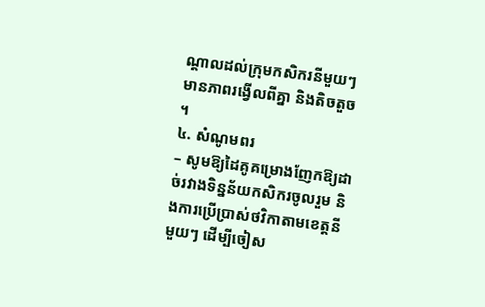ណ្តាលដល់ក្រុមកសិករនីមួយៗមានភាពរង្វើលពីគ្នា និងតិចតួច ។
៤. សំណូមពរ
– សូមឱ្យដៃគូគម្រោងញែកឱ្យដាច់រវាងទិន្នន័យកសិករចូលរួម និងការប្រើប្រាស់ថវិកាតាមខេត្តនីមួយៗ ដើម្បីចៀស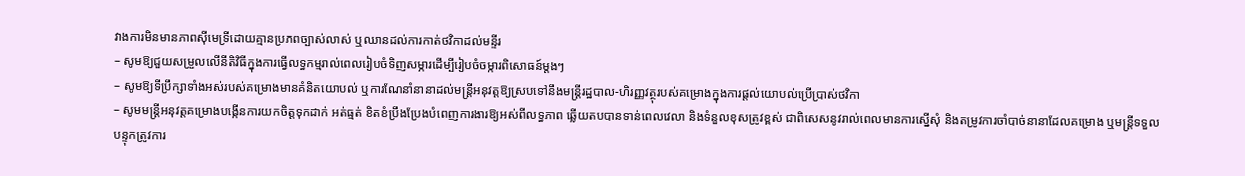វាងការមិនមានភាពស៊ីមេទ្រីដោយគ្មានប្រភពច្បាស់លាស់ ឬឈានដល់ការកាត់ថវិកាដល់មន្ទីរ
– សូមឱ្យជួយសម្រួលលើនីតិវិធីក្នុងការធ្វើលទ្ធកម្មរាល់ពេលរៀបចំទិញសម្ភារដើម្បីរៀបចំចម្ការពិសោធន៍ម្តងៗ
– សូមឱ្យទីប្រឹក្សាទាំងអស់របស់គម្រោងមានគំនិតយោបល់ ឬការណែនាំនានាដល់មន្រ្តីអនុវត្តឱ្យស្របទៅនឹងមន្រ្តីរដ្ឋបាល-ហិរញ្ញវត្ថុរបស់គម្រោងក្នុងការផ្តល់យោបល់ប្រើប្រាស់ថវិកា
– សូមមន្រ្តីអនុវត្តគម្រោងបង្កើនការយកចិត្តទុកដាក់ អត់ធ្មត់ ខិតខំប្រឹងប្រែងបំពេញការងារឱ្យអស់ពីលទ្ធភាព ឆ្លើយតបបានទាន់ពេលវេលា និងទំនួលខុសត្រូវខ្ពស់ ជាពិសេសនូវរាល់ពេលមានការស្នើសុំ និងតម្រូវការចាំបាច់នានាដែលគម្រោង ឬមន្រ្តីទទួលបន្ទុកត្រូវការ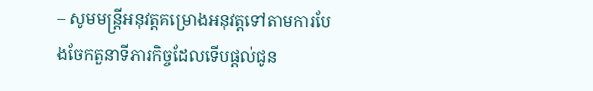– សូមមន្រ្តីអនុវត្តគម្រោងអនុវត្តទៅតាមការបែងចែកតួនាទីភារកិច្ចដែលទើបផ្តល់ជូន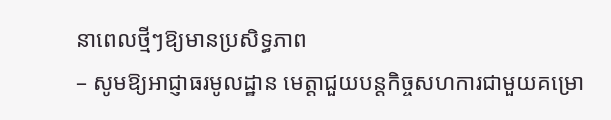នាពេលថ្មីៗឱ្យមានប្រសិទ្ធភាព
– សូមឱ្យអាជ្ញាធរមូលដ្ឋាន មេត្តាជួយបន្តកិច្ចសហការជាមួយគម្រោ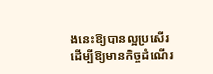ងនេះឱ្យបានល្អប្រសើរ ដើម្បីឱ្យមានកិច្ចដំណើរ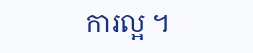ការល្អ ។